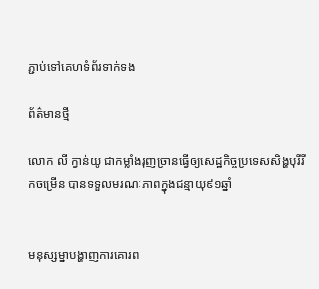ភ្ជាប់ទៅគេហទំព័រទាក់ទង

ព័ត៌មានថ្មី

លោក លី ក្វាន់យូ ជាកម្លាំងរុញច្រានធ្វើឲ្យសេដ្ឋកិច្ចប្រទេសសិង្ហបុរីរីកចម្រើន បានទទួលមរណៈភាពក្នុងជន្មាយុ៩១ឆ្នាំ


មនុស្សម្នាបង្ហាញការគោរព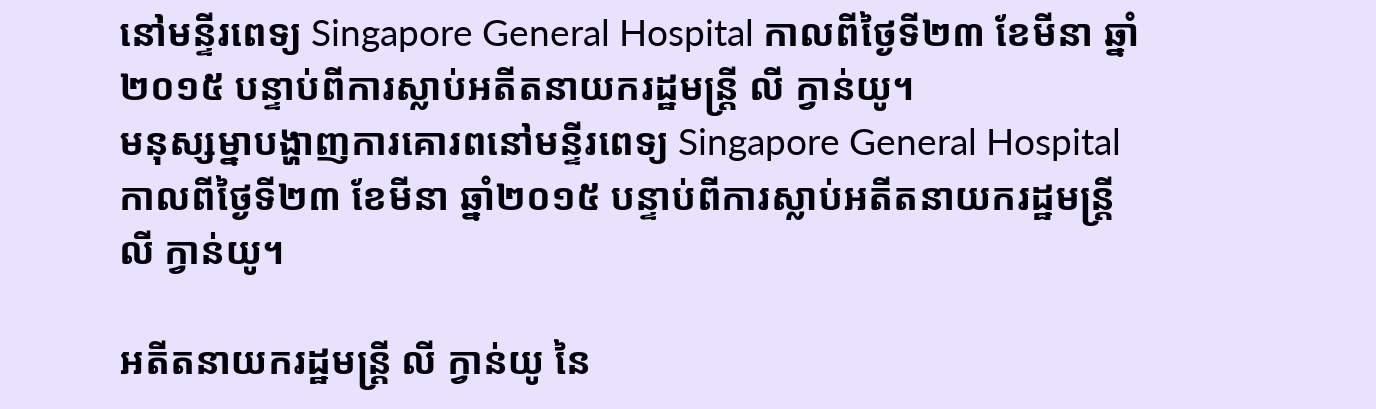នៅមន្ទីរពេទ្យ Singapore General Hospital កាលពីថ្ងៃទី២៣ ខែមីនា ឆ្នាំ២០១៥ បន្ទាប់ពីការស្លាប់អតីតនាយករដ្ឋមន្រ្តី លី ក្វាន់យូ។
មនុស្សម្នាបង្ហាញការគោរពនៅមន្ទីរពេទ្យ Singapore General Hospital កាលពីថ្ងៃទី២៣ ខែមីនា ឆ្នាំ២០១៥ បន្ទាប់ពីការស្លាប់អតីតនាយករដ្ឋមន្រ្តី លី ក្វាន់យូ។

អតីតនាយករដ្ឋមន្រ្តី លី ក្វាន់យូ នៃ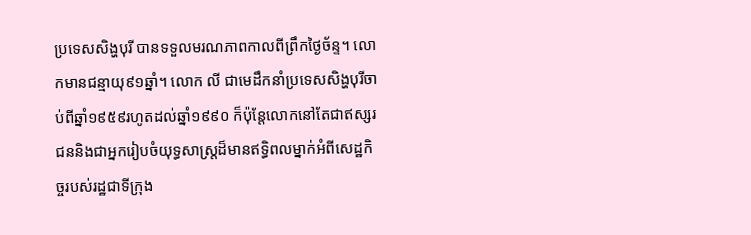ប្រទេសសិង្ហបុរី បានទទួលមរណភាពកាលពីព្រឹកថ្ងៃច័ន្ទ។ លោកមានជន្មាយុ៩១ឆ្នាំ។ លោក លី ជាមេដឹកនាំប្រទេសសិង្ហបុរីចាប់ពីឆ្នាំ១៩៥៩រហូតដល់ឆ្នាំ១៩៩០ ក៏ប៉ុន្តែលោកនៅតែជាឥស្សរជននិងជាអ្នករៀបចំយុទ្ធសាស្រ្តដ៏មានឥទ្ធិពលម្នាក់អំពីសេដ្ឋកិច្ចរបស់រដ្ឋជាទីក្រុង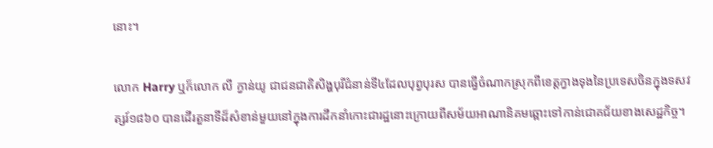នោះ។

លោក Harry ឬក៏លោក លី ក្វាន់យូ ជាជនជាតិសិង្ហបុរីជំនាន់ទី៤ដែលបុព្វបុរស បានធ្វើចំណាកស្រុកពីខេត្តក្វាងទុងនៃប្រទេសចិនក្នុងទសវត្សរ៍១៨៦០ បានដើរតួនាទីដ៏សំខាន់មួយនៅក្នុងការដឹកនាំកោះជារដ្ឋនោះក្រោយពីសម័យអាណានិគមឆ្ពោះទៅកាន់ជោគជ័យខាងសេដ្ឋកិច្ច។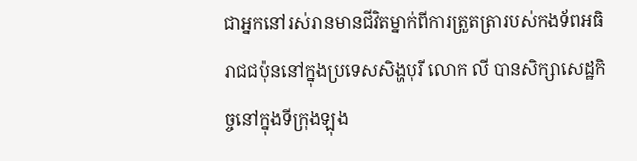ជាអ្នកនៅរស់រានមានជីវិតម្នាក់ពីការត្រួតត្រារបស់កងទ័ពអធិរាជជប៉ុននៅក្នុងប្រទេសសិង្ហបុរី លោក លី បានសិក្សាសេដ្ឋកិច្ចនៅក្នុងទីក្រុងឡុង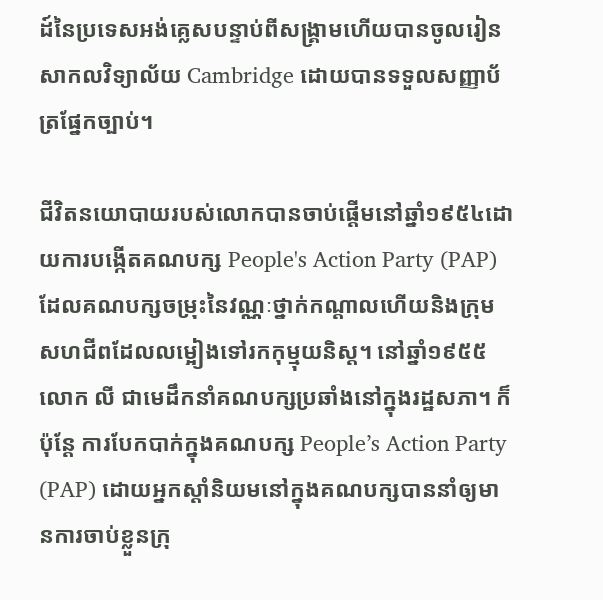ដ៍នៃប្រទេសអង់គ្លេសបន្ទាប់ពីសង្គ្រាមហើយបានចូលរៀនសាកលវិទ្យាល័យ Cambridge ដោយបានទទួលសញ្ញាប័ត្រផ្នែកច្បាប់។

ជីវិតនយោបាយរបស់លោកបានចាប់ផ្តើមនៅឆ្នាំ១៩៥៤ដោយការបង្កើតគណបក្ស People's Action Party (PAP) ដែលគណបក្សចម្រុះនៃវណ្ណៈថ្នាក់កណ្តាលហើយនិងក្រុមសហជីពដែលលម្អៀងទៅរកកុម្មុយនិស្ត។ នៅឆ្នាំ១៩៥៥ លោក លី ជាមេដឹកនាំគណបក្សប្រឆាំងនៅក្នុងរដ្ឋសភា។ ក៏ប៉ុន្តែ ការបែកបាក់ក្នុងគណបក្ស People’s Action Party (PAP) ដោយអ្នកស្តាំនិយមនៅក្នុងគណបក្សបាននាំឲ្យមានការចាប់ខ្លួនក្រុ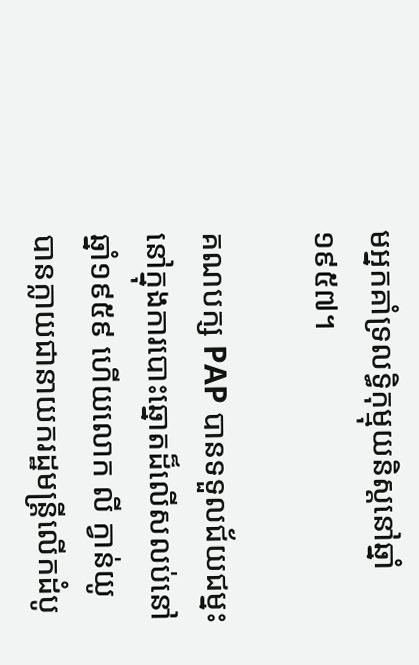មអ្នកគាំទ្រលទ្ធិកុម្មុយនិស្តនៅឆ្នាំ១៩៥៧។

គណបក្ស PAP បានទទួលជ័យជម្នះនៅក្នុងការបោះឆ្នោតដ៏លើសលប់នៅឆ្នាំ១៩៥៩ ហើយលោក លី ក្វាន់យូ បានក្លាយជានាយករដ្ឋមន្រ្តីលើកដំបូ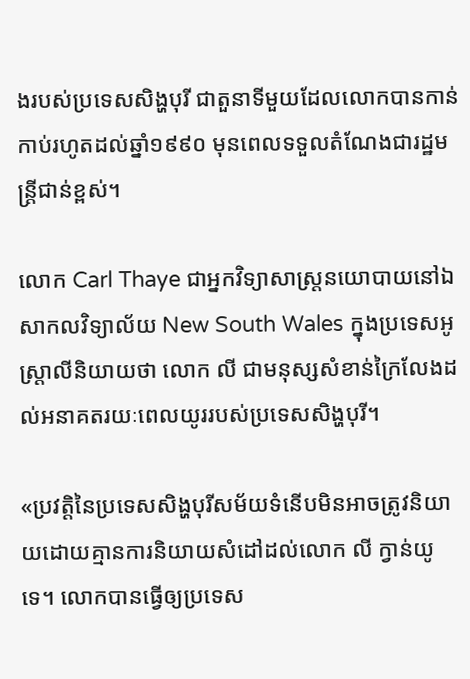ងរបស់ប្រទេសសិង្ហបុរី ជាតួនាទីមួយដែលលោកបានកាន់កាប់រហូតដល់ឆ្នាំ១៩៩០ មុនពេលទទួលតំណែងជារដ្ឋមន្រ្តីជាន់ខ្ពស់។

លោក Carl Thaye ជាអ្នកវិទ្យាសាស្រ្តនយោបាយនៅឯសាកលវិទ្យាល័យ New South Wales ក្នុងប្រទេសអូស្រ្តាលីនិយាយថា លោក លី ជាមនុស្សសំខាន់ក្រៃលែងដល់អនាគតរយៈពេលយូររបស់ប្រទេសសិង្ហបុរី។

«ប្រវត្តិនៃប្រទេសសិង្ហបុរីសម័យទំនើបមិនអាចត្រូវនិយាយដោយគ្មានការនិយាយសំដៅដល់លោក លី ក្វាន់យូ ទេ។ លោកបានធ្វើឲ្យប្រទេស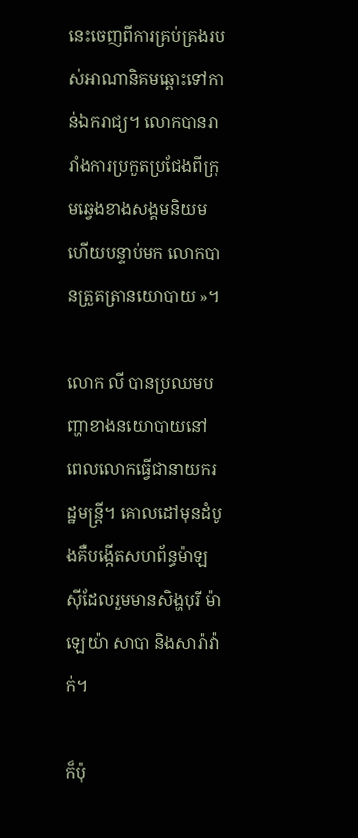នេះចេញពីការគ្រប់គ្រងរបស់អាណានិគមឆ្ពោះទៅកាន់ឯករាជ្យ។ លោកបានរារាំងការប្រកួតប្រជែងពីក្រុមឆ្វេងខាងសង្គមនិយមហើយបន្ទាប់មក លោកបានត្រួតត្រានយោបាយ ‍»។

លោក លី បានប្រឈមបញ្ហាខាងនយោបាយនៅពេលលោកធ្វើជានាយករដ្ឋមន្រ្តី។ គោលដៅមុនដំបូងគឺបង្កើតសហព័ន្ធម៉ាឡស៊ីដែលរួមមានសិង្ហបុរី ម៉ាឡេយ៉ា សាបា និងសារ៉ាវ៉ាក់។

ក៏ប៉ុ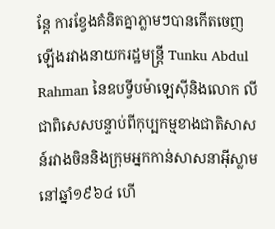ន្តែ ការខ្វែងគំនិតគ្នាភ្លាមៗបានកើតចេញឡើងរវាងនាយករដ្ឋមន្រ្តី Tunku Abdul Rahman នៃឧបទ្វីបម៉ាឡេស៊ីនិងលោក លី ជាពិសេសបន្ទាប់ពីកុប្បកម្មខាងជាតិសាសន៍រវាងចិននិងក្រុមអ្នកកាន់សាសនាអ៊ីស្លាមនៅឆ្នាំ១៩៦៤ ហើ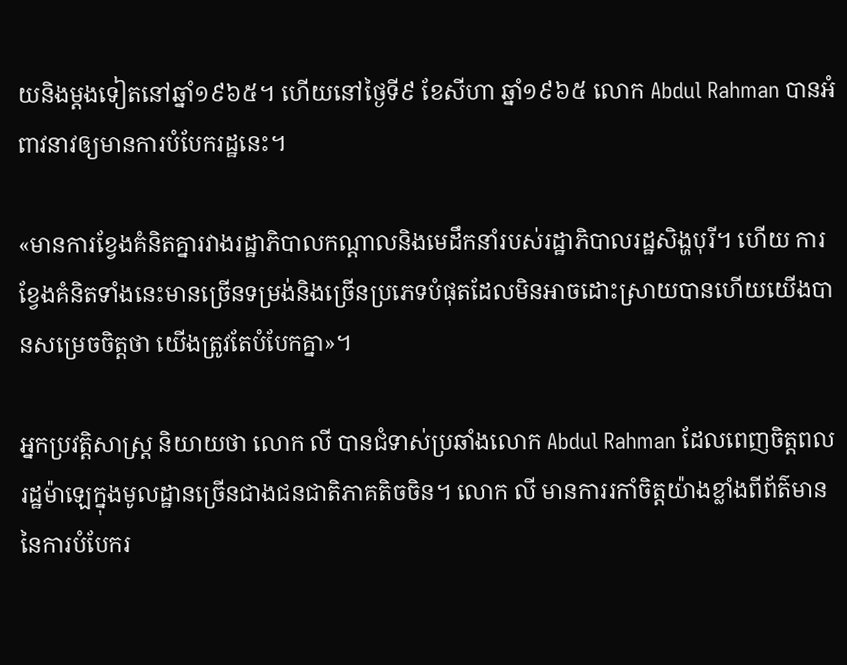យនិងម្តងទៀតនៅឆ្នាំ១៩៦៥។ ហើយនៅថ្ងៃទី៩ ខែសីហា ឆ្នាំ១៩៦៥ លោក Abdul Rahman បានអំពាវនាវឲ្យមានការបំបែករដ្ឋនេះ។

«មានការខ្វែងគំនិតគ្នារវាងរដ្ឋាភិបាលកណ្តាលនិងមេដឹកនាំរបស់រដ្ឋាភិបាលរដ្ឋសិង្ហបុរី។ ហើយ ការខ្វែងគំនិតទាំងនេះមានច្រើនទម្រង់និងច្រើនប្រភេទបំផុតដែលមិនអាចដោះស្រាយបានហើយយើងបានសម្រេចចិត្តថា យើងត្រូវតែបំបែកគ្នា‍»។

អ្នកប្រវត្តិសាស្រ្ត និយាយថា លោក លី បានជំទាស់ប្រឆាំងលោក Abdul Rahman ដែលពេញចិត្តពលរដ្ឋម៉ាឡេក្នុងមូលដ្ឋានច្រើនជាងជនជាតិភាគតិចចិន។ លោក លី មានការរកាំចិត្តយ៉ាងខ្លាំងពីព័ត៌មាននៃការបំបែករ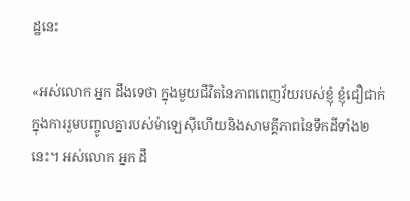ដ្ឋនេះ

«អស់លោក អ្នក ដឹងទេថា ក្នុងមួយជីវិតនៃភាពពេញវ័យរបស់ខ្ញុំ ខ្ញុំជឿជាក់ក្នុងការរួមបញ្ចូលគ្នារបស់ម៉ាឡេស៊ីហើយនិងសាមគ្គីភាពនៃទឹកដីទាំង២នេះ។ អស់លោក អ្នក ដឹ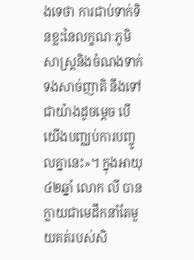ងទេថា ការជាប់ទាក់ទិនខ្លះនៃលក្ខណៈភូមិសាស្រ្តនិងចំណងទាក់ទងសាច់ញាតិ នឹងទៅជាយ៉ាងដូចម្តេច បើយើងបញ្ឈប់ការបញ្ចូលគ្នានេះ‍»។ ក្នុងអាយុ៤២ឆ្នាំ លោក លី បានក្លាយជាមេដឹកនាំតែមួយគត់របស់សិ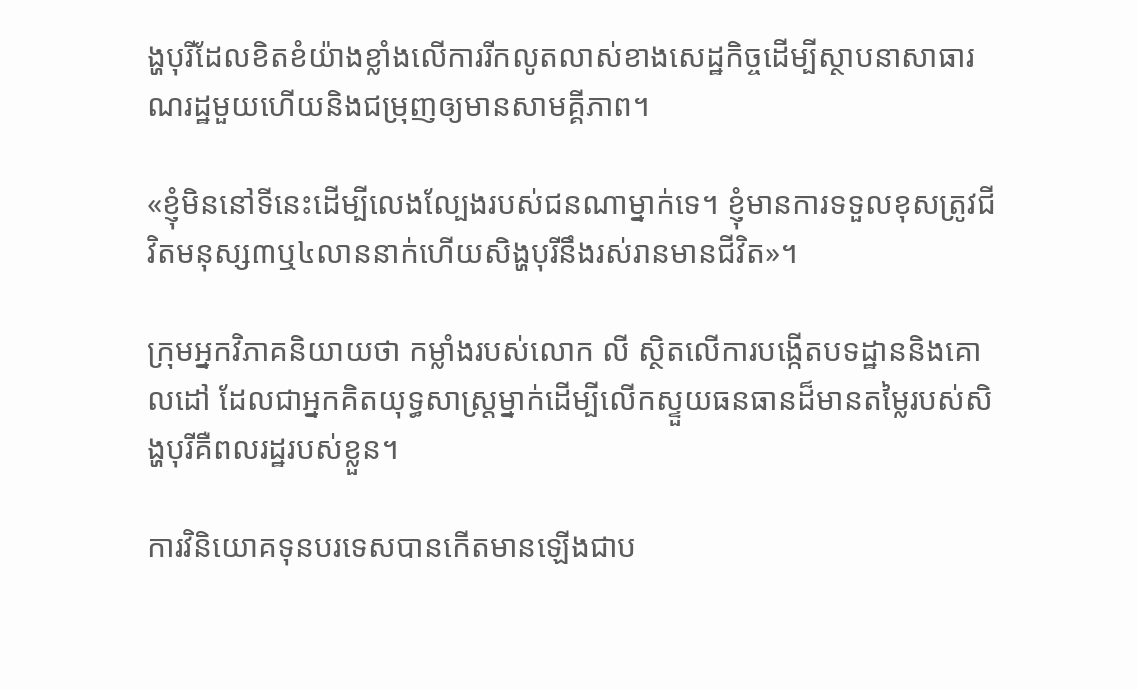ង្ហបុរីដែលខិតខំយ៉ាងខ្លាំងលើការរីកលូតលាស់ខាងសេដ្ឋកិច្ចដើម្បីស្ថាបនាសាធារណរដ្ឋមួយហើយនិងជម្រុញឲ្យមានសាមគ្គីភាព។

«ខ្ញុំមិននៅទីនេះដើម្បីលេងល្បែងរបស់ជនណាម្នាក់ទេ។ ខ្ញុំមានការទទួលខុសត្រូវជីវិតមនុស្ស៣ឬ៤លាននាក់ហើយសិង្ហបុរីនឹងរស់រានមានជីវិត‍»។

ក្រុមអ្នកវិភាគនិយាយថា កម្លាំងរបស់លោក លី ស្ថិតលើការបង្កើតបទដ្ឋាននិងគោលដៅ ដែលជាអ្នកគិតយុទ្ធសាស្រ្តម្នាក់ដើម្បីលើកស្ទួយធនធានដ៏មានតម្លៃរបស់សិង្ហបុរីគឺពលរដ្ឋរបស់ខ្លួន។

ការវិនិយោគទុនបរទេសបានកើតមានឡើងជាប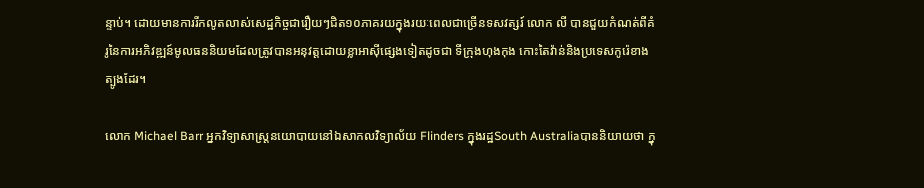ន្ទាប់។ ដោយមានការរីកលូតលាស់សេដ្ឋកិច្ចជារឿយៗជិត១០ភាគរយក្នុងរយៈពេលជាច្រើនទសវត្សរ៍ លោក លី បានជួយកំណត់ពីគំរូនៃការអភិវឌ្ឍន៍មូលធននិយមដែលត្រូវបានអនុវត្តដោយខ្លាអាស៊ីផ្សេងទៀតដូចជា ទីក្រុងហុងកុង កោះតៃវ៉ាន់និងប្រទេសកូរ៉េខាងត្បូងដែរ។

លោក Michael Barr អ្នកវិទ្យាសាស្រ្តនយោបាយនៅឯសាកលវិទ្យាល័យ Flinders ក្នុងរដ្ឋSouth Australiaបាននិយាយថា ក្នុ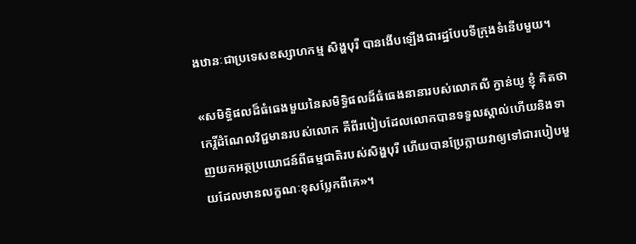ងឋានៈជាប្រទេសឧស្សាហកម្ម សិង្ហបុរី បានងើបឡើងជារដ្ឋបែបទីក្រុងទំនើបមួយ។

«សមិទ្ធិផលដ៏ធំធេងមួយនៃសមិទ្ធិផលដ៏ធំធេងនានារបស់លោកលី ក្វាន់យូ ខ្ញុំ គិតថា កេរ្តិ៍ដំណែលវិជ្ជមានរបស់លោក គឺពីរបៀបដែលលោកបានទទួលស្គាល់ហើយនិងទាញយកអត្ថប្រយោជន៍ពីធម្មជាតិរបស់សិង្ហបុរី ហើយបានប្រែក្លាយវាឲ្យទៅជារបៀបមួយដែលមានលក្ខណៈខុសប្លែកពីគេ‍»។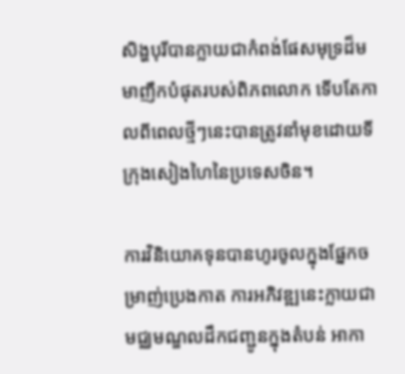សិង្ហបុរីបានក្លាយជាកំពង់ផែសមុទ្រដ៏មមាញឹកបំផុតរបស់ពិភពលោក ទើបតែកាលពីពេលថ្មីៗនេះបានត្រូវនាំមុខដោយទីក្រុងសៀងហៃនៃប្រទេសចិន។

ការវិនិយោគទុនបានហូរចូលក្នុងផ្នែកចម្រាញ់ប្រេងកាត ការអភិវឌ្ឍនេះក្លាយជាមជ្ឈមណ្ឌលដឹកជញ្ជូនក្នុងតំបន់ អាកា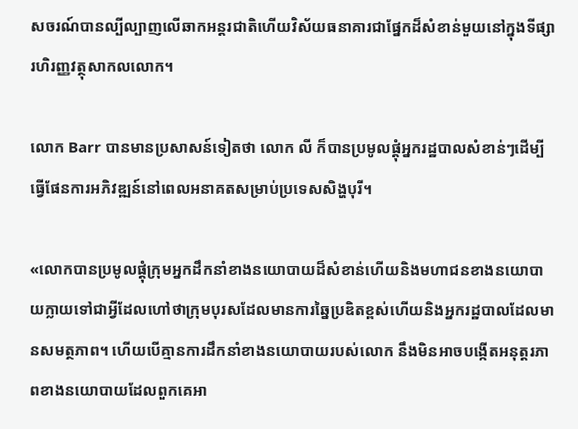សចរណ៍បានល្បីល្បាញលើឆាកអន្តរជាតិហើយវិស័យធនាគារជាផ្នែកដ៏សំខាន់មួយនៅក្នុងទីផ្សារហិរញ្ញវត្ថុសាកលលោក។

លោក Barr បានមានប្រសាសន៍ទៀតថា លោក លី ក៏បានប្រមូលផ្តុំអ្នករដ្ឋបាលសំខាន់ៗដើម្បីធ្វើផែនការអភិវឌ្ឍន៍នៅពេលអនាគតសម្រាប់ប្រទេសសិង្ហបុរី។

«លោកបានប្រមូលផ្តុំក្រុមអ្នកដឹកនាំខាងនយោបាយដ៏សំខាន់ហើយនិងមហាជនខាងនយោបាយក្លាយទៅជាអ្វីដែលហៅថាក្រុមបុរសដែលមានការឆ្នៃប្រឌិតខ្ពស់ហើយនិងអ្នករដ្ឋបាលដែលមានសមត្ថភាព។ ហើយបើគ្មានការដឹកនាំខាងនយោបាយរបស់លោក នឹងមិនអាចបង្កើតអនុត្តរភាពខាងនយោបាយដែលពួកគេអា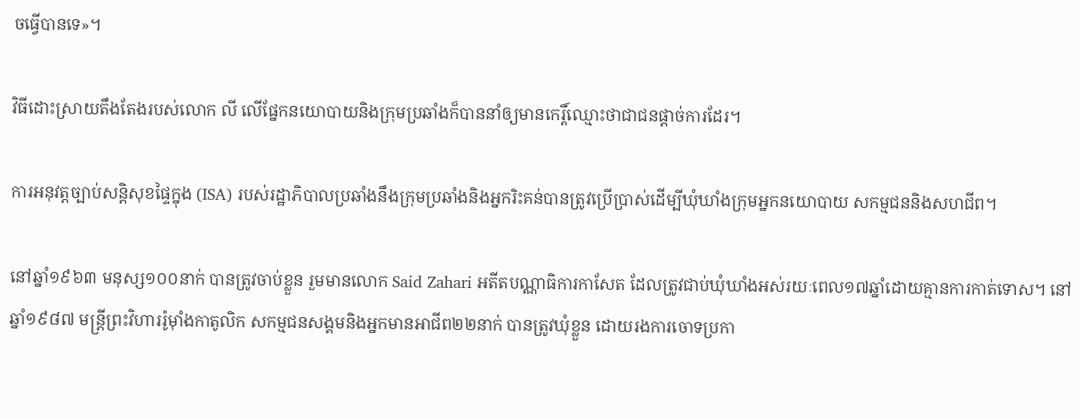ចធ្វើបានទេ‍»។

វិធីដោះស្រាយតឹងតែងរបស់លោក លី លើផ្នែកនយោបាយនិងក្រុមប្រឆាំងក៏បាននាំឲ្យមានកេរ្តិ៍ឈ្មោះថាជាជនផ្តាច់ការដែរ។

ការអនុវត្តច្បាប់សន្តិសុខផ្ទៃក្នុង (ISA) របស់រដ្ឋាភិបាលប្រឆាំងនឹងក្រុមប្រឆាំងនិងអ្នករិះគន់បានត្រូវប្រើប្រាស់ដើម្បីឃុំឃាំងក្រុមអ្នកនយោបាយ សកម្មជននិងសហជីព។

នៅឆ្នាំ១៩៦៣ មនុស្ស១០០នាក់ បានត្រូវចាប់ខ្លួន រួមមានលោក Said Zahari អតីតបណ្ណាធិការកាសែត ដែលត្រូវជាប់ឃុំឃាំងអស់រយៈពេល១៧ឆ្នាំដោយគ្មានការកាត់ទោស។ នៅឆ្នាំ១៩៨៧ មន្រ្តីព្រះវិហាររ៉ូម៉ាំងកាតូលិក សកម្មជនសង្គមនិងអ្នកមានអាជីព២២នាក់ បានត្រូវឃុំខ្លួន ដោយរងការចោទប្រកា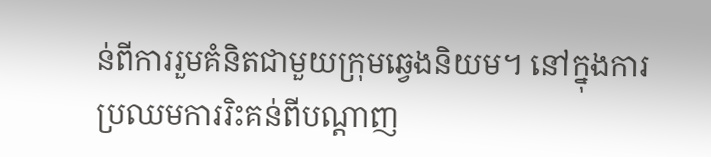ន់ពីការរួមគំនិតជាមួយក្រុមឆ្វេងនិយម។ នៅក្នុងការប្រឈមការរិះគន់ពីបណ្តាញ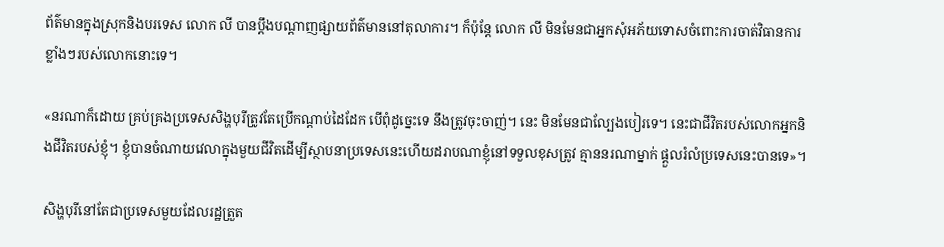ព័ត៌មានក្នុងស្រុកនិងបរទេស លោក លី បានប្តឹងបណ្តាញផ្សាយព័ត៌មាននៅតុលាការ។ ក៏ប៉ុន្តែ លោក លី មិនមែនជាអ្នកសុំអភ័យទោសចំពោះការចាត់វិធានការខ្លាំងៗរបស់លោកនោះទេ។

«នរណាក៏ដោយ គ្រប់គ្រងប្រទេសសិង្ហបុរីត្រូវតែប្រើកណ្តាប់ដៃដែក បើពុំដូច្នេះទេ នឹងត្រូវចុះចាញ់។ នេះ មិនមែនជាល្បែងបៀរទេ។ នេះជាជីវិតរបស់លោកអ្នកនិងជីវិតរបស់ខ្ញុំ។ ខ្ញុំបានចំណាយវេលាក្នុងមួយជីវិតដើម្បីស្ថាបនាប្រទេសនេះហើយដរាបណាខ្ញុំនៅទទួលខុសត្រូវ គ្មាននរណាម្នាក់ ផ្តួលរំលំប្រទេសនេះបានទេ‍»។

សិង្ហបុរីនៅតែជាប្រទេសមួយដែលរដ្ឋត្រួត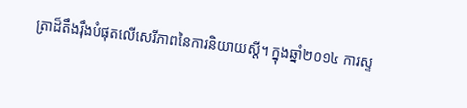ត្រាដ៏តឹងរ៉ឹងបំផុតលើសេរីភាពនៃការនិយាយស្តី។ ក្នុងឆ្នាំ២០១៤ ការស្ទ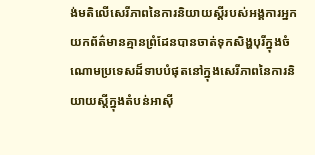ង់មតិលើសេរីភាពនៃការនិយាយស្តីរបស់អង្គការអ្នកយកព័ត៌មានគ្មានព្រំដែនបានចាត់ទុកសិង្ហបុរីក្នុងចំណោមប្រទេសដ៏ទាបបំផុតនៅក្នុងសេរីភាពនៃការនិយាយស្តីក្នុងតំបន់អាស៊ី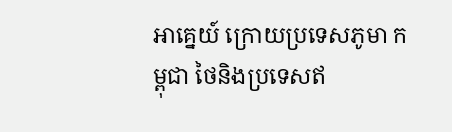អាគ្នេយ៍ ក្រោយប្រទេសភូមា កម្ពុជា ថៃនិងប្រទេសឥ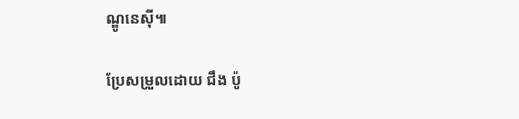ណ្ឌូនេស៊ី៕

ប្រែសម្រួលដោយ ជឹង ប៉ូ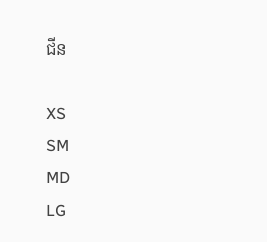ជីន

XS
SM
MD
LG